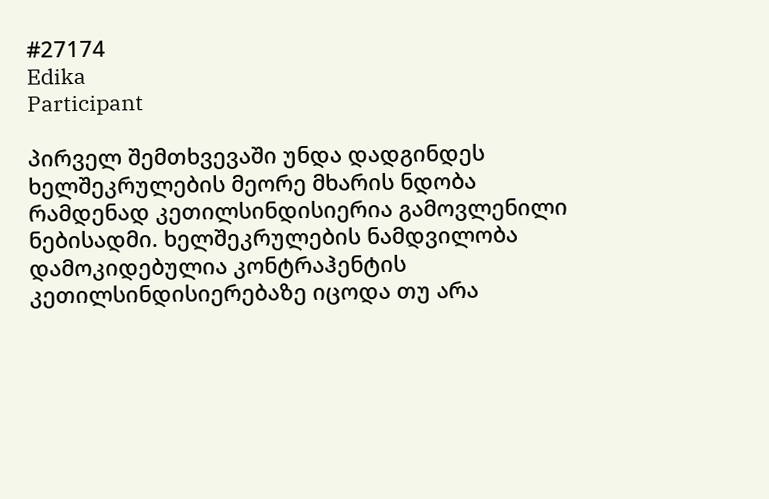#27174
Edika
Participant

პირველ შემთხვევაში უნდა დადგინდეს ხელშეკრულების მეორე მხარის ნდობა რამდენად კეთილსინდისიერია გამოვლენილი ნებისადმი. ხელშეკრულების ნამდვილობა დამოკიდებულია კონტრაჰენტის კეთილსინდისიერებაზე იცოდა თუ არა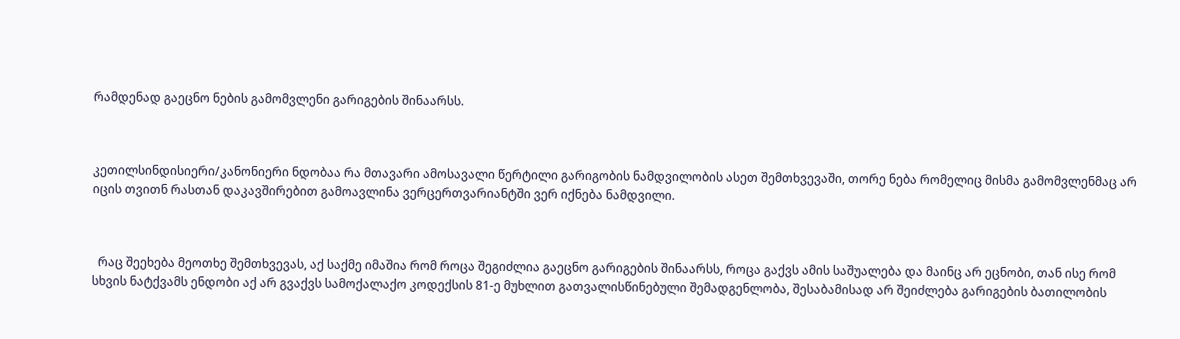რამდენად გაეცნო ნების გამომვლენი გარიგების შინაარსს.



კეთილსინდისიერი/კანონიერი ნდობაა რა მთავარი ამოსავალი წერტილი გარიგობის ნამდვილობის ასეთ შემთხვევაში, თორე ნება რომელიც მისმა გამომვლენმაც არ იცის თვითნ რასთან დაკავშირებით გამოავლინა ვერცერთვარიანტში ვერ იქნება ნამდვილი.



  რაც შეეხება მეოთხე შემთხვევას, აქ საქმე იმაშია რომ როცა შეგიძლია გაეცნო გარიგების შინაარსს, როცა გაქვს ამის საშუალება და მაინც არ ეცნობი, თან ისე რომ სხვის ნატქვამს ენდობი აქ არ გვაქვს სამოქალაქო კოდექსის 81-ე მუხლით გათვალისწინებული შემადგენლობა, შესაბამისად არ შეიძლება გარიგების ბათილობის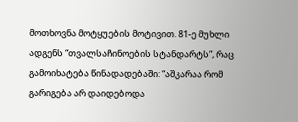მოთხოვნა მოტყუების მოტივით. 81-ე მუხლი ადგენს “თვალსაჩინოების სტანდარტს”, რაც გამოიხატება წინადადებაში: “აშკარაა რომ გარიგება არ დაიდებოდა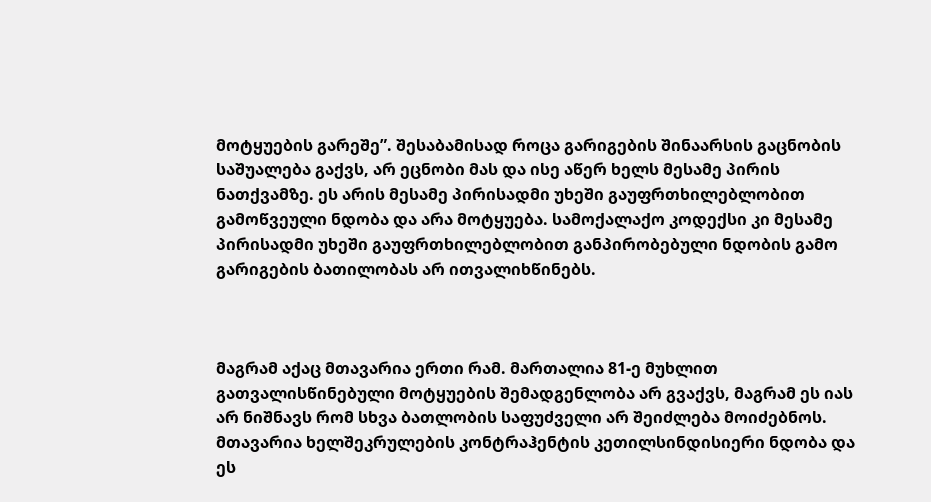მოტყუების გარეშე”. შესაბამისად როცა გარიგების შინაარსის გაცნობის საშუალება გაქვს, არ ეცნობი მას და ისე აწერ ხელს მესამე პირის ნათქვამზე. ეს არის მესამე პირისადმი უხეში გაუფრთხილებლობით გამოწვეული ნდობა და არა მოტყუება. სამოქალაქო კოდექსი კი მესამე პირისადმი უხეში გაუფრთხილებლობით განპირობებული ნდობის გამო გარიგების ბათილობას არ ითვალიხწინებს.



მაგრამ აქაც მთავარია ერთი რამ. მართალია 81-ე მუხლით გათვალისწინებული მოტყუების შემადგენლობა არ გვაქვს, მაგრამ ეს იას არ ნიშნავს რომ სხვა ბათლობის საფუძველი არ შეიძლება მოიძებნოს. მთავარია ხელშეკრულების კონტრაჰენტის კეთილსინდისიერი ნდობა და ეს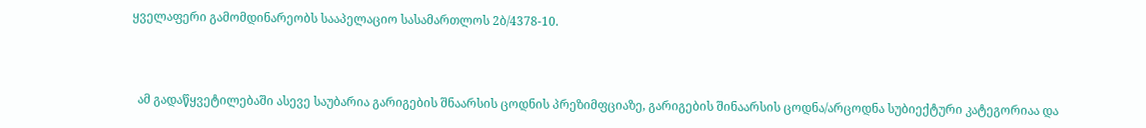ყველაფერი გამომდინარეობს სააპელაციო სასამართლოს 2ბ/4378-10.



  ამ გადაწყვეტილებაში ასევე საუბარია გარიგების შნაარსის ცოდნის პრეზიმფციაზე, გარიგების შინაარსის ცოდნა/არცოდნა სუბიექტური კატეგორიაა და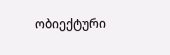ობიექტური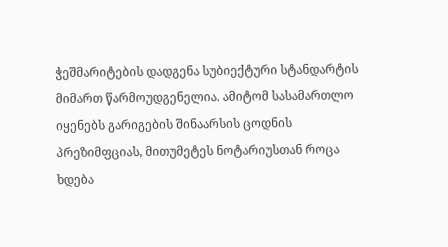ჭეშმარიტების დადგენა სუბიექტური სტანდარტის მიმართ წარმოუდგენელია. ამიტომ სასამართლო იყენებს გარიგების შინაარსის ცოდნის პრეზიმფციას, მითუმეტეს ნოტარიუსთან როცა ხდება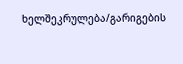ხელშეკრულება/გარიგების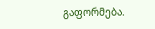გაფორმება.